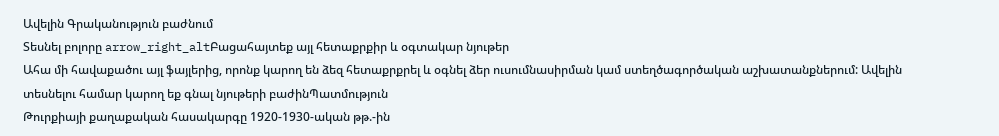Ավելին Գրականություն բաժնում
Տեսնել բոլորը arrow_right_altԲացահայտեք այլ հետաքրքիր և օգտակար նյութեր
Ահա մի հավաքածու այլ ֆայլերից, որոնք կարող են ձեզ հետաքրքրել և օգնել ձեր ուսումնասիրման կամ ստեղծագործական աշխատանքներում: Ավելին տեսնելու համար կարող եք գնալ նյութերի բաժինՊատմություն
Թուրքիայի քաղաքական հասակարգը 1920-1930-ական թթ.-ին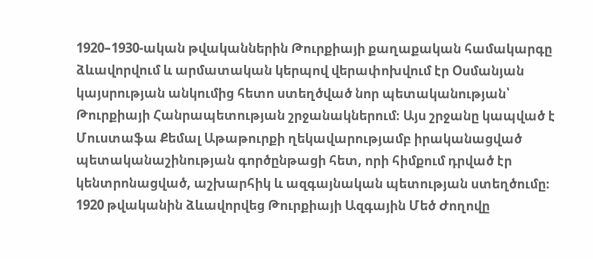1920–1930-ական թվականներին Թուրքիայի քաղաքական համակարգը ձևավորվում և արմատական կերպով վերափոխվում էր Օսմանյան կայսրության անկումից հետո ստեղծված նոր պետականության՝ Թուրքիայի Հանրապետության շրջանակներում։ Այս շրջանը կապված է Մուստաֆա Քեմալ Աթաթուրքի ղեկավարությամբ իրականացված պետականաշինության գործընթացի հետ, որի հիմքում դրված էր կենտրոնացված, աշխարհիկ և ազգայնական պետության ստեղծումը։ 1920 թվականին ձևավորվեց Թուրքիայի Ազգային Մեծ Ժողովը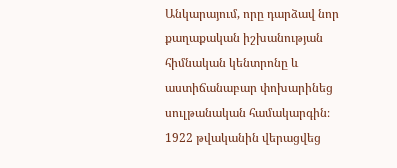Անկարայում, որը դարձավ նոր քաղաքական իշխանության հիմնական կենտրոնը և աստիճանաբար փոխարինեց սուլթանական համակարգին։ 1922 թվականին վերացվեց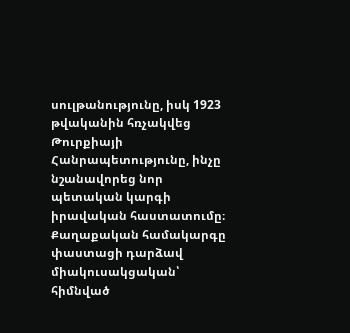սուլթանությունը, իսկ 1923 թվականին հռչակվեց Թուրքիայի Հանրապետությունը, ինչը նշանավորեց նոր պետական կարգի իրավական հաստատումը։ Քաղաքական համակարգը փաստացի դարձավ միակուսակցական՝ հիմնված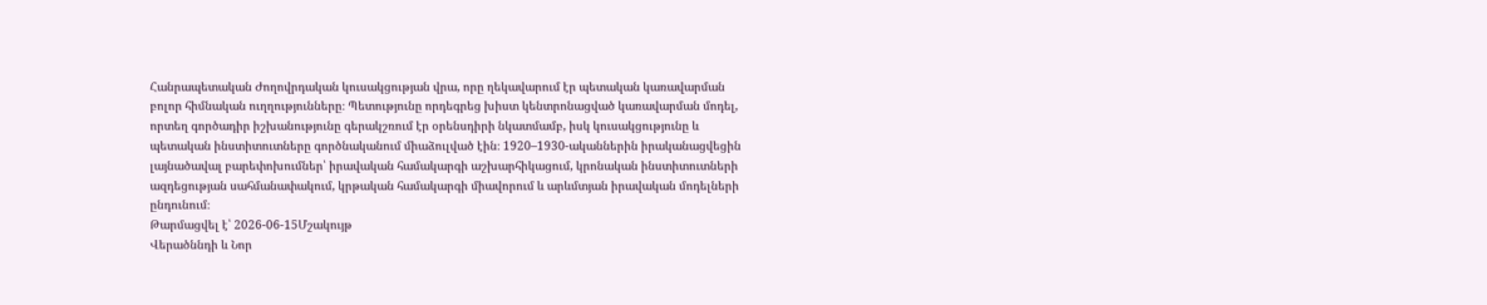Հանրապետական Ժողովրդական կուսակցության վրա, որը ղեկավարում էր պետական կառավարման բոլոր հիմնական ուղղությունները։ Պետությունը որդեգրեց խիստ կենտրոնացված կառավարման մոդել, որտեղ գործադիր իշխանությունը գերակշռում էր օրենսդիրի նկատմամբ, իսկ կուսակցությունը և պետական ինստիտուտները գործնականում միաձուլված էին։ 1920–1930-ականներին իրականացվեցին լայնածավալ բարեփոխումներ՝ իրավական համակարգի աշխարհիկացում, կրոնական ինստիտուտների ազդեցության սահմանափակում, կրթական համակարգի միավորում և արևմտյան իրավական մոդելների ընդունում։
Թարմացվել է՝ 2026-06-15Մշակույթ
Վերածննդի և Նոր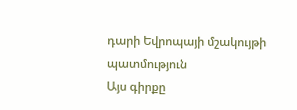դարի Եվրոպայի մշակույթի պատմություն
Այս գիրքը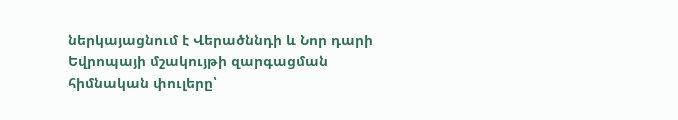ներկայացնում է Վերածննդի և Նոր դարի Եվրոպայի մշակույթի զարգացման հիմնական փուլերը՝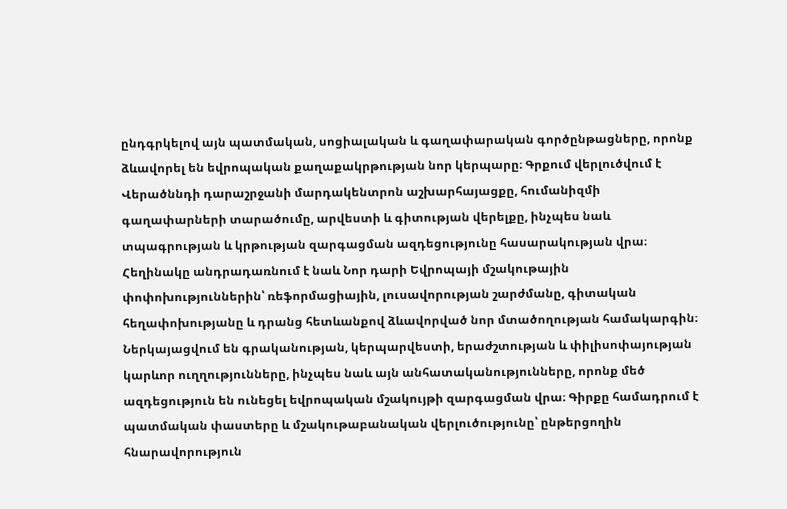ընդգրկելով այն պատմական, սոցիալական և գաղափարական գործընթացները, որոնք ձևավորել են եվրոպական քաղաքակրթության նոր կերպարը։ Գրքում վերլուծվում է Վերածննդի դարաշրջանի մարդակենտրոն աշխարհայացքը, հումանիզմի գաղափարների տարածումը, արվեստի և գիտության վերելքը, ինչպես նաև տպագրության և կրթության զարգացման ազդեցությունը հասարակության վրա։ Հեղինակը անդրադառնում է նաև Նոր դարի Եվրոպայի մշակութային փոփոխություններին՝ ռեֆորմացիային, լուսավորության շարժմանը, գիտական հեղափոխությանը և դրանց հետևանքով ձևավորված նոր մտածողության համակարգին։ Ներկայացվում են գրականության, կերպարվեստի, երաժշտության և փիլիսոփայության կարևոր ուղղությունները, ինչպես նաև այն անհատականությունները, որոնք մեծ ազդեցություն են ունեցել եվրոպական մշակույթի զարգացման վրա։ Գիրքը համադրում է պատմական փաստերը և մշակութաբանական վերլուծությունը՝ ընթերցողին հնարավորություն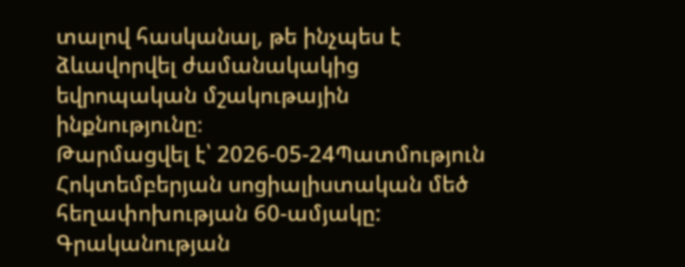տալով հասկանալ, թե ինչպես է ձևավորվել ժամանակակից եվրոպական մշակութային ինքնությունը։
Թարմացվել է՝ 2026-05-24Պատմություն
Հոկտեմբերյան սոցիալիստական մեծ հեղափոխության 60-ամյակը: Գրականության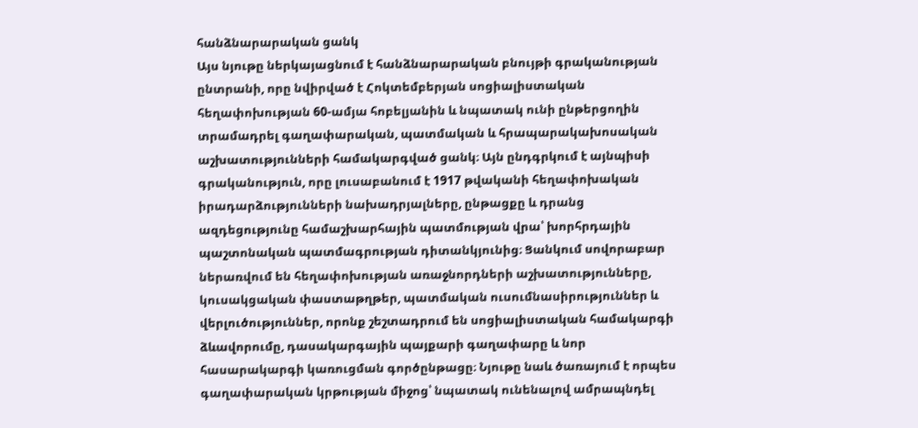հանձնարարական ցանկ
Այս նյութը ներկայացնում է հանձնարարական բնույթի գրականության ընտրանի, որը նվիրված է Հոկտեմբերյան սոցիալիստական հեղափոխության 60-ամյա հոբելյանին և նպատակ ունի ընթերցողին տրամադրել գաղափարական, պատմական և հրապարակախոսական աշխատությունների համակարգված ցանկ։ Այն ընդգրկում է այնպիսի գրականություն, որը լուսաբանում է 1917 թվականի հեղափոխական իրադարձությունների նախադրյալները, ընթացքը և դրանց ազդեցությունը համաշխարհային պատմության վրա՝ խորհրդային պաշտոնական պատմագրության դիտանկյունից։ Ցանկում սովորաբար ներառվում են հեղափոխության առաջնորդների աշխատությունները, կուսակցական փաստաթղթեր, պատմական ուսումնասիրություններ և վերլուծություններ, որոնք շեշտադրում են սոցիալիստական համակարգի ձևավորումը, դասակարգային պայքարի գաղափարը և նոր հասարակարգի կառուցման գործընթացը։ Նյութը նաև ծառայում է որպես գաղափարական կրթության միջոց՝ նպատակ ունենալով ամրապնդել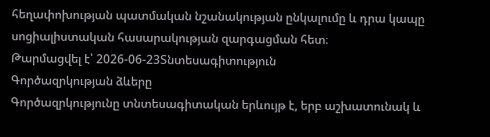հեղափոխության պատմական նշանակության ընկալումը և դրա կապը սոցիալիստական հասարակության զարգացման հետ։
Թարմացվել է՝ 2026-06-23Տնտեսագիտություն
Գործազրկության ձևերը
Գործազրկությունը տնտեսագիտական երևույթ է, երբ աշխատունակ և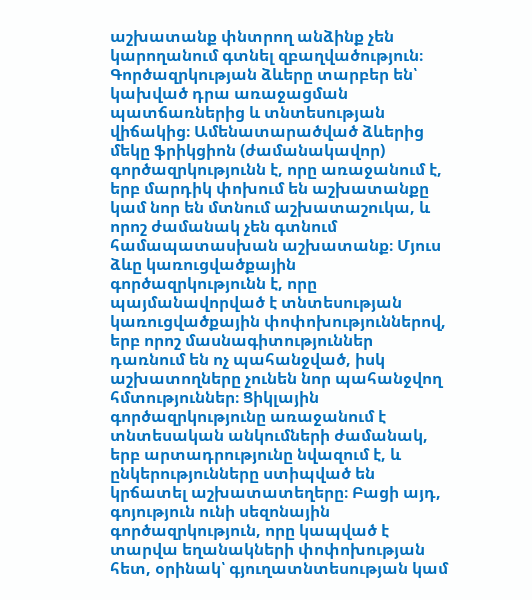աշխատանք փնտրող անձինք չեն կարողանում գտնել զբաղվածություն։ Գործազրկության ձևերը տարբեր են՝ կախված դրա առաջացման պատճառներից և տնտեսության վիճակից։ Ամենատարածված ձևերից մեկը ֆրիկցիոն (ժամանակավոր) գործազրկությունն է, որը առաջանում է, երբ մարդիկ փոխում են աշխատանքը կամ նոր են մտնում աշխատաշուկա, և որոշ ժամանակ չեն գտնում համապատասխան աշխատանք։ Մյուս ձևը կառուցվածքային գործազրկությունն է, որը պայմանավորված է տնտեսության կառուցվածքային փոփոխություններով, երբ որոշ մասնագիտություններ դառնում են ոչ պահանջված, իսկ աշխատողները չունեն նոր պահանջվող հմտություններ։ Ցիկլային գործազրկությունը առաջանում է տնտեսական անկումների ժամանակ, երբ արտադրությունը նվազում է, և ընկերությունները ստիպված են կրճատել աշխատատեղերը։ Բացի այդ, գոյություն ունի սեզոնային գործազրկություն, որը կապված է տարվա եղանակների փոփոխության հետ, օրինակ՝ գյուղատնտեսության կամ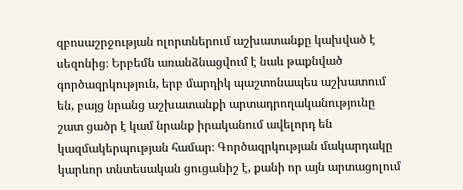զբոսաշրջության ոլորտներում աշխատանքը կախված է սեզոնից։ Երբեմն առանձնացվում է նաև թաքնված գործազրկություն, երբ մարդիկ պաշտոնապես աշխատում են, բայց նրանց աշխատանքի արտադրողականությունը շատ ցածր է կամ նրանք իրականում ավելորդ են կազմակերպության համար։ Գործազրկության մակարդակը կարևոր տնտեսական ցուցանիշ է, քանի որ այն արտացոլում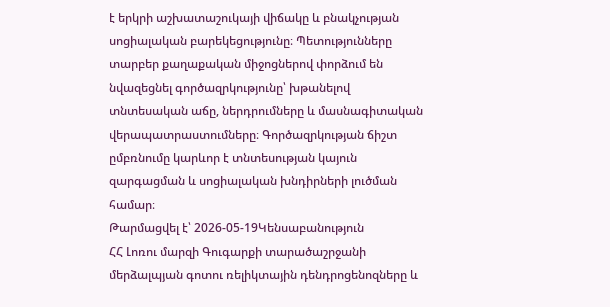է երկրի աշխատաշուկայի վիճակը և բնակչության սոցիալական բարեկեցությունը։ Պետությունները տարբեր քաղաքական միջոցներով փորձում են նվազեցնել գործազրկությունը՝ խթանելով տնտեսական աճը, ներդրումները և մասնագիտական վերապատրաստումները։ Գործազրկության ճիշտ ըմբռնումը կարևոր է տնտեսության կայուն զարգացման և սոցիալական խնդիրների լուծման համար։
Թարմացվել է՝ 2026-05-19Կենսաբանություն
ՀՀ Լոռու մարզի Գուգարքի տարածաշրջանի մերձալպյան գոտու ռելիկտային դենդրոցենոզները և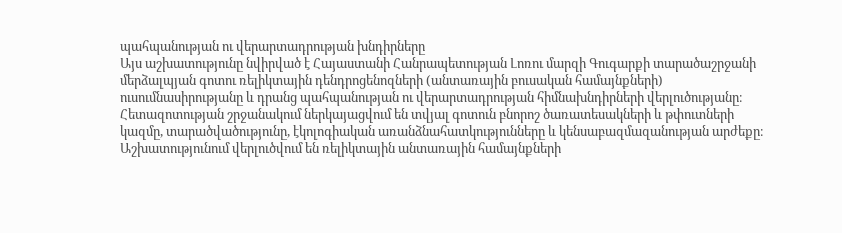պահպանության ու վերարտադրության խնդիրները
Այս աշխատությունը նվիրված է Հայաստանի Հանրապետության Լոռու մարզի Գուգարքի տարածաշրջանի մերձալպյան գոտու ռելիկտային դենդրոցենոզների (անտառային բուսական համայնքների) ուսումնասիրությանը և դրանց պահպանության ու վերարտադրության հիմնախնդիրների վերլուծությանը։ Հետազոտության շրջանակում ներկայացվում են տվյալ գոտուն բնորոշ ծառատեսակների և թփուտների կազմը, տարածվածությունը, էկոլոգիական առանձնահատկությունները և կենսաբազմազանության արժեքը։ Աշխատությունում վերլուծվում են ռելիկտային անտառային համայնքների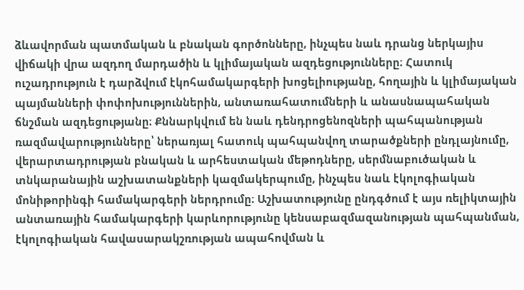ձևավորման պատմական և բնական գործոնները, ինչպես նաև դրանց ներկայիս վիճակի վրա ազդող մարդածին և կլիմայական ազդեցությունները։ Հատուկ ուշադրություն է դարձվում էկոհամակարգերի խոցելիությանը, հողային և կլիմայական պայմանների փոփոխություններին, անտառահատումների և անասնապահական ճնշման ազդեցությանը։ Քննարկվում են նաև դենդրոցենոզների պահպանության ռազմավարությունները՝ ներառյալ հատուկ պահպանվող տարածքների ընդլայնումը, վերարտադրության բնական և արհեստական մեթոդները, սերմնաբուծական և տնկարանային աշխատանքների կազմակերպումը, ինչպես նաև էկոլոգիական մոնիթորինգի համակարգերի ներդրումը։ Աշխատությունը ընդգծում է այս ռելիկտային անտառային համակարգերի կարևորությունը կենսաբազմազանության պահպանման, էկոլոգիական հավասարակշռության ապահովման և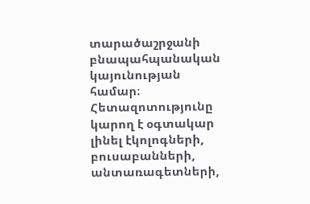տարածաշրջանի բնապահպանական կայունության համար։ Հետազոտությունը կարող է օգտակար լինել էկոլոգների, բուսաբանների, անտառագետների,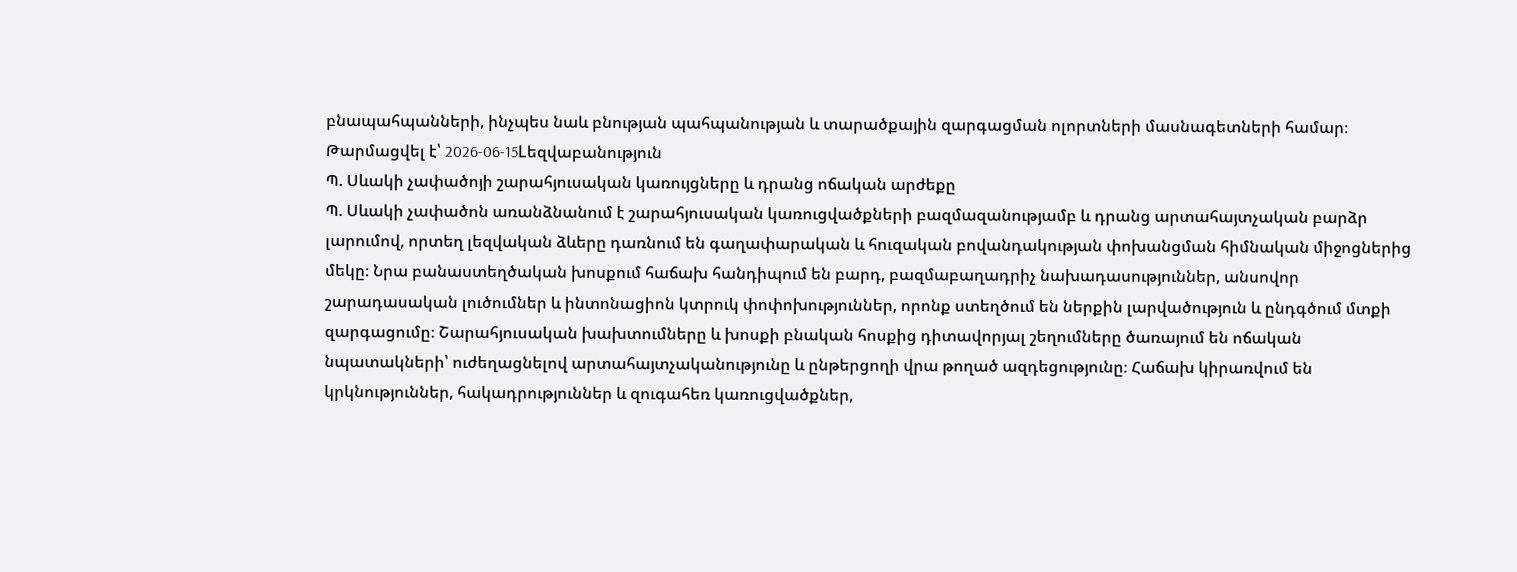բնապահպանների, ինչպես նաև բնության պահպանության և տարածքային զարգացման ոլորտների մասնագետների համար։
Թարմացվել է՝ 2026-06-15Lեզվաբանություն
Պ. Սևակի չափածոյի շարահյուսական կառույցները և դրանց ոճական արժեքը
Պ. Սևակի չափածոն առանձնանում է շարահյուսական կառուցվածքների բազմազանությամբ և դրանց արտահայտչական բարձր լարումով, որտեղ լեզվական ձևերը դառնում են գաղափարական և հուզական բովանդակության փոխանցման հիմնական միջոցներից մեկը։ Նրա բանաստեղծական խոսքում հաճախ հանդիպում են բարդ, բազմաբաղադրիչ նախադասություններ, անսովոր շարադասական լուծումներ և ինտոնացիոն կտրուկ փոփոխություններ, որոնք ստեղծում են ներքին լարվածություն և ընդգծում մտքի զարգացումը։ Շարահյուսական խախտումները և խոսքի բնական հոսքից դիտավորյալ շեղումները ծառայում են ոճական նպատակների՝ ուժեղացնելով արտահայտչականությունը և ընթերցողի վրա թողած ազդեցությունը։ Հաճախ կիրառվում են կրկնություններ, հակադրություններ և զուգահեռ կառուցվածքներ,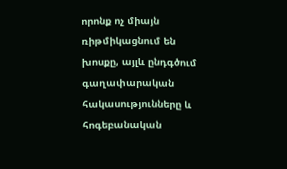որոնք ոչ միայն ռիթմիկացնում են խոսքը, այլև ընդգծում գաղափարական հակասությունները և հոգեբանական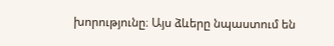խորությունը։ Այս ձևերը նպաստում են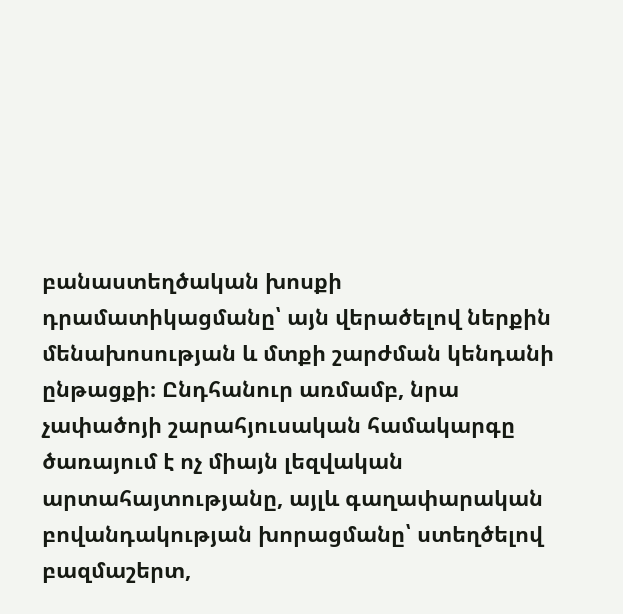բանաստեղծական խոսքի դրամատիկացմանը՝ այն վերածելով ներքին մենախոսության և մտքի շարժման կենդանի ընթացքի։ Ընդհանուր առմամբ, նրա չափածոյի շարահյուսական համակարգը ծառայում է ոչ միայն լեզվական արտահայտությանը, այլև գաղափարական բովանդակության խորացմանը՝ ստեղծելով բազմաշերտ,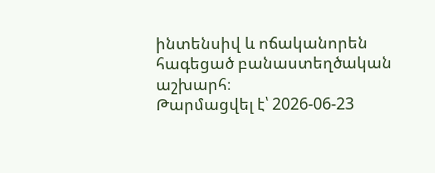ինտենսիվ և ոճականորեն հագեցած բանաստեղծական աշխարհ։
Թարմացվել է՝ 2026-06-23